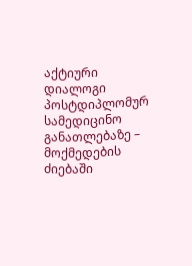აქტიური დიალოგი პოსტდიპლომურ სამედიცინო განათლებაზე – მოქმედების ძიებაში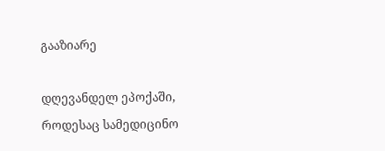გააზიარე

დღევანდელ ეპოქაში, როდესაც სამედიცინო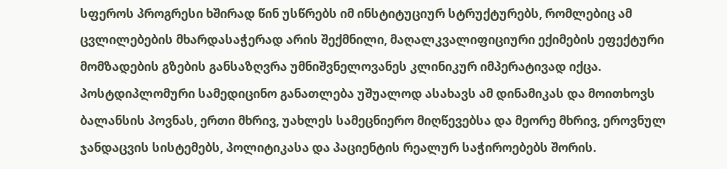სფეროს პროგრესი ხშირად წინ უსწრებს იმ ინსტიტუციურ სტრუქტურებს, რომლებიც ამ ცვლილებების მხარდასაჭერად არის შექმნილი, მაღალკვალიფიციური ექიმების ეფექტური მომზადების გზების განსაზღვრა უმნიშვნელოვანეს კლინიკურ იმპერატივად იქცა. პოსტდიპლომური სამედიცინო განათლება უშუალოდ ასახავს ამ დინამიკას და მოითხოვს ბალანსის პოვნას, ერთი მხრივ, უახლეს სამეცნიერო მიღწევებსა და მეორე მხრივ, ეროვნულ ჯანდაცვის სისტემებს, პოლიტიკასა და პაციენტის რეალურ საჭიროებებს შორის.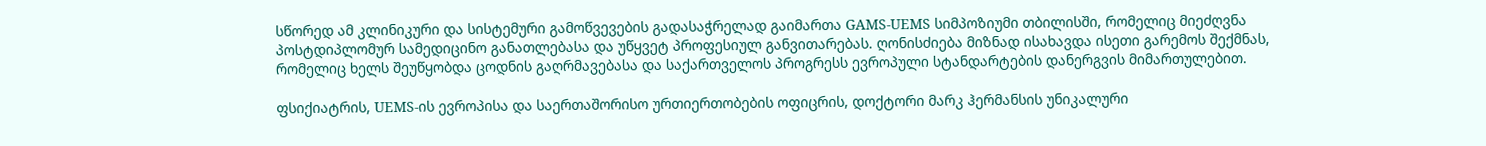სწორედ ამ კლინიკური და სისტემური გამოწვევების გადასაჭრელად გაიმართა GAMS-UEMS სიმპოზიუმი თბილისში, რომელიც მიეძღვნა პოსტდიპლომურ სამედიცინო განათლებასა და უწყვეტ პროფესიულ განვითარებას. ღონისძიება მიზნად ისახავდა ისეთი გარემოს შექმნას, რომელიც ხელს შეუწყობდა ცოდნის გაღრმავებასა და საქართველოს პროგრესს ევროპული სტანდარტების დანერგვის მიმართულებით.

ფსიქიატრის, UEMS-ის ევროპისა და საერთაშორისო ურთიერთობების ოფიცრის, დოქტორი მარკ ჰერმანსის უნიკალური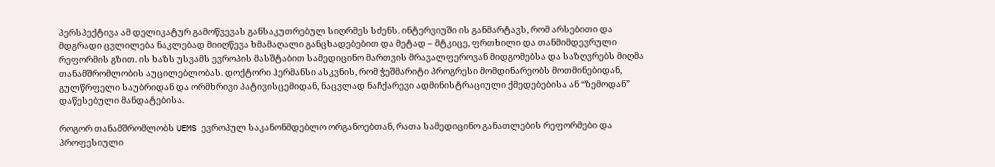პერსპექტივა ამ დელიკატურ გამოწვევას განსაკუთრებულ სიღრმეს სძენს. ინტერვიუში ის განმარტავს, რომ არსებითი და მდგრადი ცვლილება ნაკლებად მიიღწევა ხმამაღალი განცხადებებით და მეტად – მტკიცე, ფრთხილი და თანმიმდევრული რეფორმის გზით. ის ხაზს უსვამს ევროპის მასშტაბით სამედიცინო მართვის მრავალფეროვან მიდგომებსა და საზღვრებს მიღმა თანამშრომლობის აუცილებლობას. დოქტორი ჰერმანსი ასკვნის, რომ ჭეშმარიტი პროგრესი მომდინარეობს მოთმინებიდან, გულწრფელი საუბრიდან და ორმხრივი პატივისცემიდან, ნაცვლად ნაჩქარევი ადმინისტრაციული ქმედებებისა ან “ზემოდან” დაწესებული მანდატებისა.

როგორ თანამშრომლობს UEMS ევროპულ საკანონმდებლო ორგანოებთან, რათა სამედიცინო განათლების რეფორმები და პროფესიული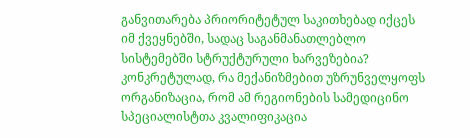განვითარება პრიორიტეტულ საკითხებად იქცეს იმ ქვეყნებში, სადაც საგანმანათლებლო სისტემებში სტრუქტურული ხარვეზებია? კონკრეტულად, რა მექანიზმებით უზრუნველყოფს ორგანიზაცია, რომ ამ რეგიონების სამედიცინო სპეციალისტთა კვალიფიკაცია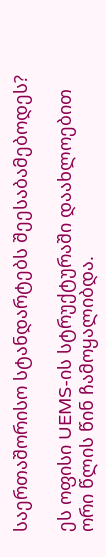საერთაშორისო სტანდარტებს შეესაბამებოდეს?

ეს ოფისი UEMS-ის სტრუქტურაში დაახლოებით ორი წლის წინ ჩამოყალიბდა.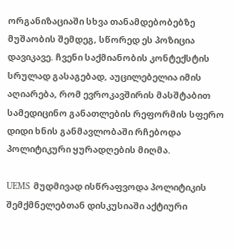ორგანიზაციაში სხვა თანამდებობებზე მუშაობის შემდეგ, სწორედ ეს პოზიცია დავიკავე. ჩვენი საქმიანობის კონტექსტის სრულად გასაგებად, აუცილებელია იმის აღიარება, რომ ევროკავშირის მასშტაბით სამედიცინო განათლების რეფორმის სფერო დიდი ხნის განმავლობაში რჩებოდა პოლიტიკური ყურადღების მიღმა.

UEMS მუდმივად ისწრაფვოდა პოლიტიკის შემქმნელებთან დისკუსიაში აქტიური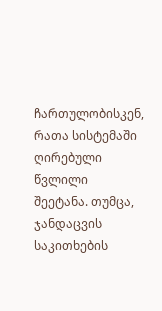ჩართულობისკენ, რათა სისტემაში ღირებული წვლილი შეეტანა. თუმცა, ჯანდაცვის საკითხების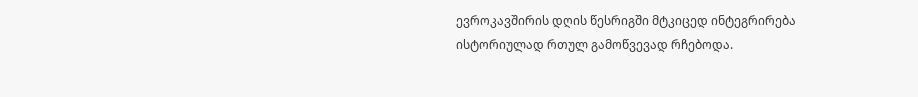ევროკავშირის დღის წესრიგში მტკიცედ ინტეგრირება ისტორიულად რთულ გამოწვევად რჩებოდა.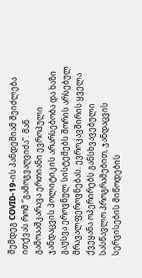შემდეგ COVID-19-ის პანდემიამ შეიძლება ითქვას რომ “გამოგვაღვიძა”. მან გამოააშკარავა ერთიანი ევროპული ჯანდაცვის პოლიტიკის არარსებობა და ხაზი გაუსვა ეროვნულ სისტემებს შორის არსებულ მრავალფეროვნებას. ევროკავშირის ყველა ქვეყანა ოპერირებს განსხვავებული სასწავლო პროგრამებით, ჯანდაცვის სერვისების მიწოდების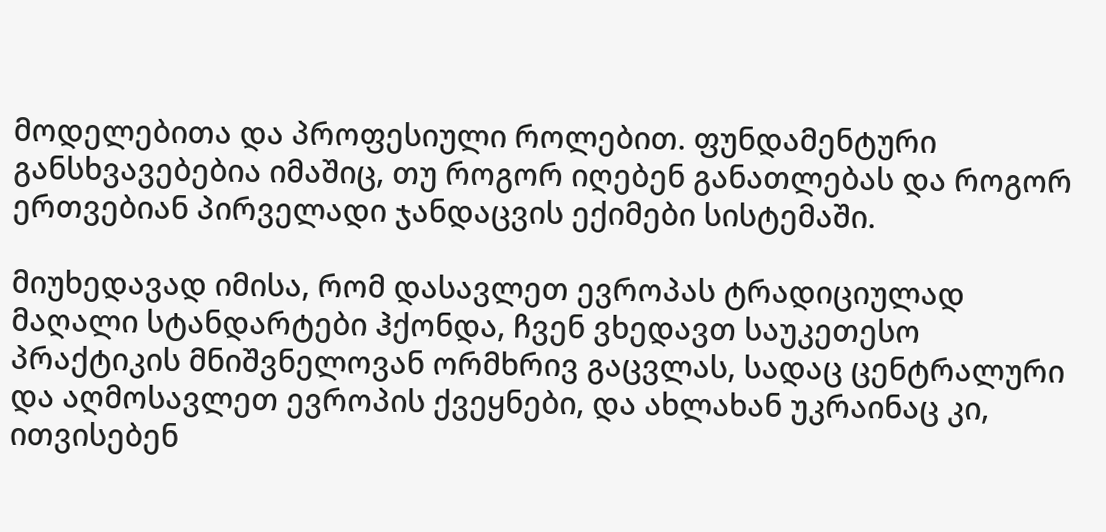მოდელებითა და პროფესიული როლებით. ფუნდამენტური განსხვავებებია იმაშიც, თუ როგორ იღებენ განათლებას და როგორ ერთვებიან პირველადი ჯანდაცვის ექიმები სისტემაში.

მიუხედავად იმისა, რომ დასავლეთ ევროპას ტრადიციულად მაღალი სტანდარტები ჰქონდა, ჩვენ ვხედავთ საუკეთესო პრაქტიკის მნიშვნელოვან ორმხრივ გაცვლას, სადაც ცენტრალური და აღმოსავლეთ ევროპის ქვეყნები, და ახლახან უკრაინაც კი, ითვისებენ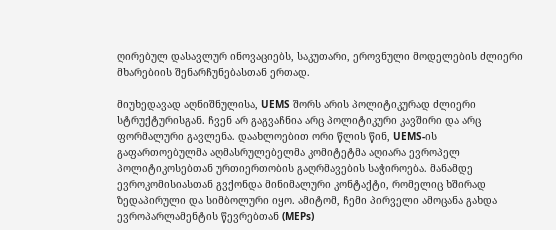ღირებულ დასავლურ ინოვაციებს, საკუთარი, ეროვნული მოდელების ძლიერი მხარებიის შენარჩუნებასთან ერთად.

მიუხედავად აღნიშნულისა, UEMS შორს არის პოლიტიკურად ძლიერი სტრუქტურისგან. ჩვენ არ გაგვაჩნია არც პოლიტიკური კავშირი და არც ფორმალური გავლენა. დაახლოებით ორი წლის წინ, UEMS-ის გაფართოებულმა აღმასრულებელმა კომიტეტმა აღიარა ევროპელ პოლიტიკოსებთან ურთიერთობის გაღრმავების საჭიროება. მანამდე ევროკომისიასთან გვქონდა მინიმალური კონტაქტი, რომელიც ხშირად ზედაპირული და სიმბოლური იყო. ამიტომ, ჩემი პირველი ამოცანა გახდა ევროპარლამენტის წევრებთან (MEPs)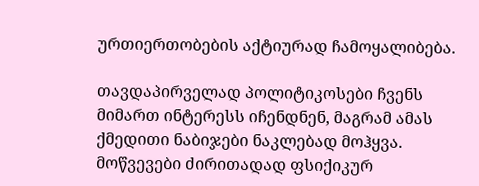ურთიერთობების აქტიურად ჩამოყალიბება.

თავდაპირველად პოლიტიკოსები ჩვენს მიმართ ინტერესს იჩენდნენ, მაგრამ ამას ქმედითი ნაბიჯები ნაკლებად მოჰყვა. მოწვევები ძირითადად ფსიქიკურ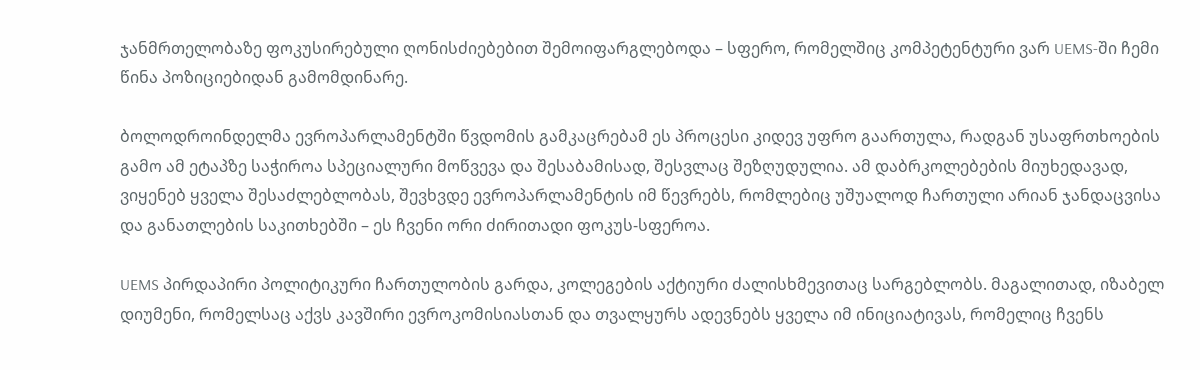ჯანმრთელობაზე ფოკუსირებული ღონისძიებებით შემოიფარგლებოდა – სფერო, რომელშიც კომპეტენტური ვარ UEMS-ში ჩემი წინა პოზიციებიდან გამომდინარე.

ბოლოდროინდელმა ევროპარლამენტში წვდომის გამკაცრებამ ეს პროცესი კიდევ უფრო გაართულა, რადგან უსაფრთხოების გამო ამ ეტაპზე საჭიროა სპეციალური მოწვევა და შესაბამისად, შესვლაც შეზღუდულია. ამ დაბრკოლებების მიუხედავად, ვიყენებ ყველა შესაძლებლობას, შევხვდე ევროპარლამენტის იმ წევრებს, რომლებიც უშუალოდ ჩართული არიან ჯანდაცვისა და განათლების საკითხებში – ეს ჩვენი ორი ძირითადი ფოკუს-სფეროა.

UEMS პირდაპირი პოლიტიკური ჩართულობის გარდა, კოლეგების აქტიური ძალისხმევითაც სარგებლობს. მაგალითად, იზაბელ დიუმენი, რომელსაც აქვს კავშირი ევროკომისიასთან და თვალყურს ადევნებს ყველა იმ ინიციატივას, რომელიც ჩვენს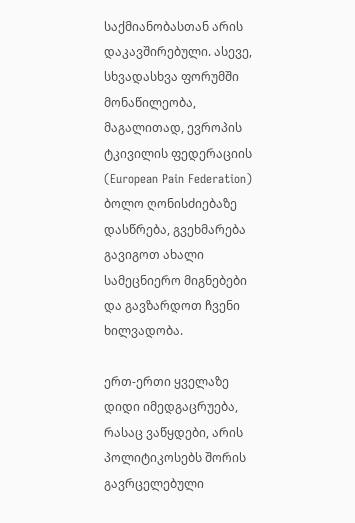საქმიანობასთან არის დაკავშირებული. ასევე, სხვადასხვა ფორუმში მონაწილეობა, მაგალითად, ევროპის ტკივილის ფედერაციის (European Pain Federation) ბოლო ღონისძიებაზე დასწრება, გვეხმარება გავიგოთ ახალი სამეცნიერო მიგნებები და გავზარდოთ ჩვენი ხილვადობა.

ერთ-ერთი ყველაზე დიდი იმედგაცრუება, რასაც ვაწყდები, არის პოლიტიკოსებს შორის გავრცელებული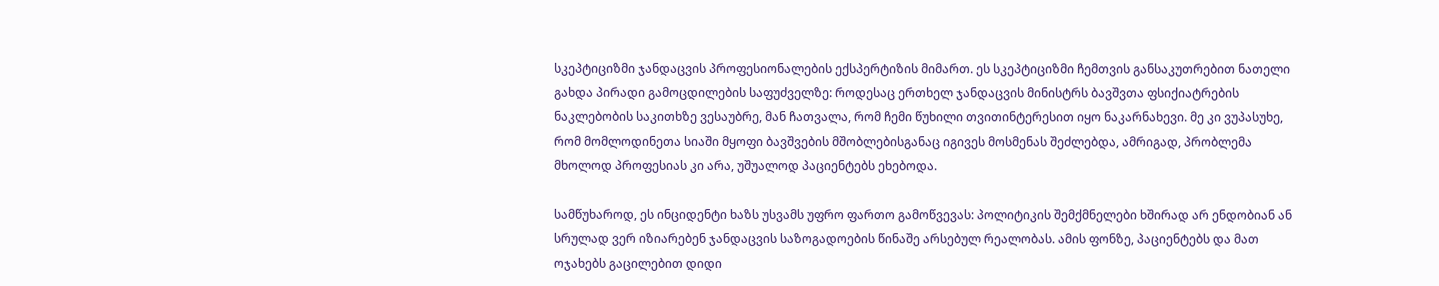სკეპტიციზმი ჯანდაცვის პროფესიონალების ექსპერტიზის მიმართ. ეს სკეპტიციზმი ჩემთვის განსაკუთრებით ნათელი გახდა პირადი გამოცდილების საფუძველზე: როდესაც ერთხელ ჯანდაცვის მინისტრს ბავშვთა ფსიქიატრების ნაკლებობის საკითხზე ვესაუბრე, მან ჩათვალა, რომ ჩემი წუხილი თვითინტერესით იყო ნაკარნახევი. მე კი ვუპასუხე, რომ მომლოდინეთა სიაში მყოფი ბავშვების მშობლებისგანაც იგივეს მოსმენას შეძლებდა, ამრიგად, პრობლემა მხოლოდ პროფესიას კი არა, უშუალოდ პაციენტებს ეხებოდა.

სამწუხაროდ, ეს ინციდენტი ხაზს უსვამს უფრო ფართო გამოწვევას: პოლიტიკის შემქმნელები ხშირად არ ენდობიან ან სრულად ვერ იზიარებენ ჯანდაცვის საზოგადოების წინაშე არსებულ რეალობას. ამის ფონზე, პაციენტებს და მათ ოჯახებს გაცილებით დიდი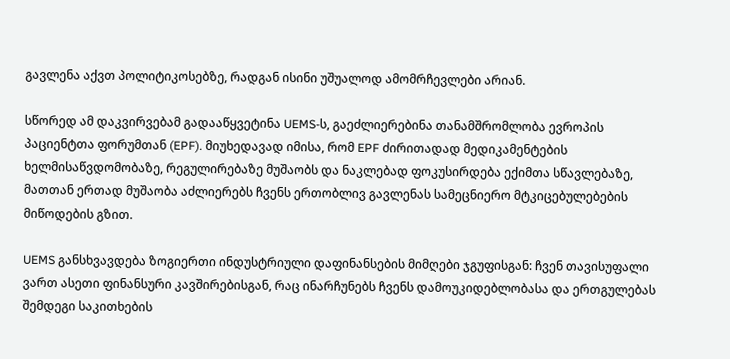გავლენა აქვთ პოლიტიკოსებზე, რადგან ისინი უშუალოდ ამომრჩევლები არიან.

სწორედ ამ დაკვირვებამ გადააწყვეტინა UEMS-ს, გაეძლიერებინა თანამშრომლობა ევროპის პაციენტთა ფორუმთან (EPF). მიუხედავად იმისა, რომ EPF ძირითადად მედიკამენტების ხელმისაწვდომობაზე, რეგულირებაზე მუშაობს და ნაკლებად ფოკუსირდება ექიმთა სწავლებაზე, მათთან ერთად მუშაობა აძლიერებს ჩვენს ერთობლივ გავლენას სამეცნიერო მტკიცებულებების მიწოდების გზით.

UEMS განსხვავდება ზოგიერთი ინდუსტრიული დაფინანსების მიმღები ჯგუფისგან: ჩვენ თავისუფალი ვართ ასეთი ფინანსური კავშირებისგან, რაც ინარჩუნებს ჩვენს დამოუკიდებლობასა და ერთგულებას შემდეგი საკითხების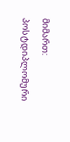მიმართ: პოსტდიპლომური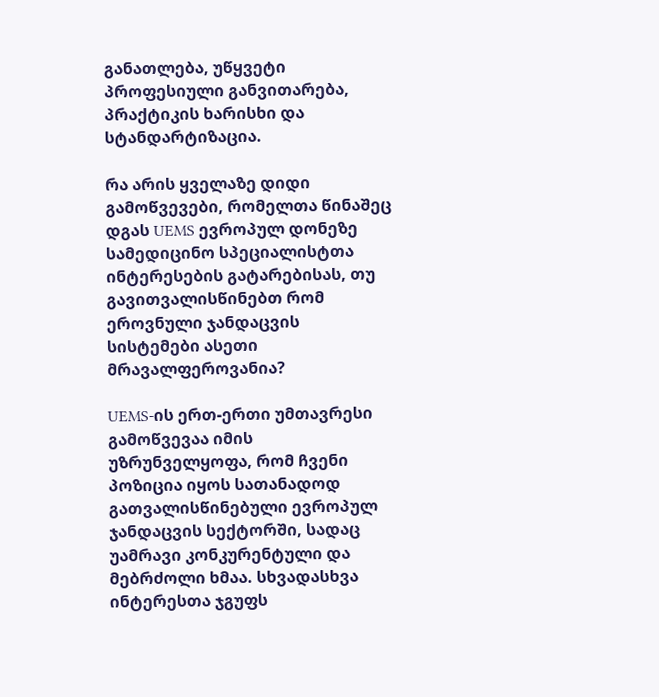განათლება, უწყვეტი პროფესიული განვითარება, პრაქტიკის ხარისხი და სტანდარტიზაცია.

რა არის ყველაზე დიდი გამოწვევები, რომელთა წინაშეც დგას UEMS ევროპულ დონეზე სამედიცინო სპეციალისტთა ინტერესების გატარებისას, თუ გავითვალისწინებთ რომ ეროვნული ჯანდაცვის სისტემები ასეთი მრავალფეროვანია?

UEMS-ის ერთ-ერთი უმთავრესი გამოწვევაა იმის უზრუნველყოფა, რომ ჩვენი პოზიცია იყოს სათანადოდ გათვალისწინებული ევროპულ ჯანდაცვის სექტორში, სადაც უამრავი კონკურენტული და მებრძოლი ხმაა. სხვადასხვა ინტერესთა ჯგუფს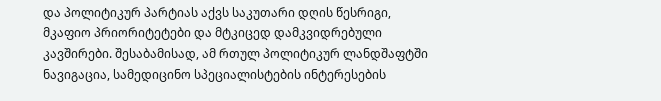და პოლიტიკურ პარტიას აქვს საკუთარი დღის წესრიგი, მკაფიო პრიორიტეტები და მტკიცედ დამკვიდრებული კავშირები. შესაბამისად, ამ რთულ პოლიტიკურ ლანდშაფტში ნავიგაცია, სამედიცინო სპეციალისტების ინტერესების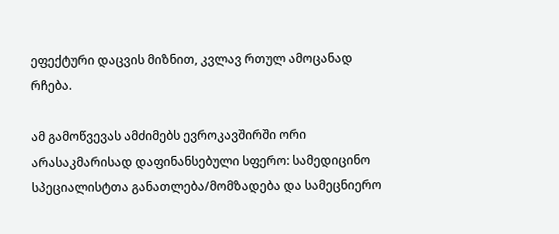ეფექტური დაცვის მიზნით, კვლავ რთულ ამოცანად რჩება.

ამ გამოწვევას ამძიმებს ევროკავშირში ორი არასაკმარისად დაფინანსებული სფერო: სამედიცინო სპეციალისტთა განათლება/მომზადება და სამეცნიერო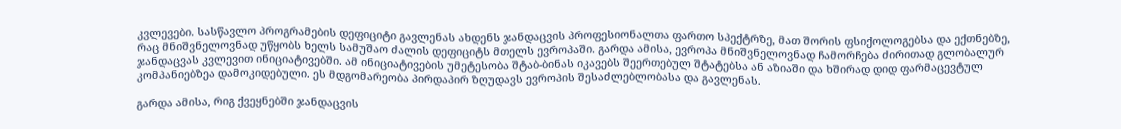კვლევები. სასწავლო პროგრამების დეფიციტი გავლენას ახდენს ჯანდაცვის პროფესიონალთა ფართო სპექტრზე, მათ შორის ფსიქოლოგებსა და ექთნებზე, რაც მნიშვნელოვნად უწყობს ხელს სამუშაო ძალის დეფიციტს მთელს ევროპაში. გარდა ამისა, ევროპა მნიშვნელოვნად ჩამორჩება ძირითად გლობალურ ჯანდაცვას კვლევით ინიციატივებში. ამ ინიციატივების უმეტესობა შტაბ-ბინას იკავებს შეერთებულ შტატებსა ან აზიაში და ხშირად დიდ ფარმაცევტულ კომპანიებზეა დამოკიდებული. ეს მდგომარეობა პირდაპირ ზღუდავს ევროპის შესაძლებლობასა და გავლენას.

გარდა ამისა, რიგ ქვეყნებში ჯანდაცვის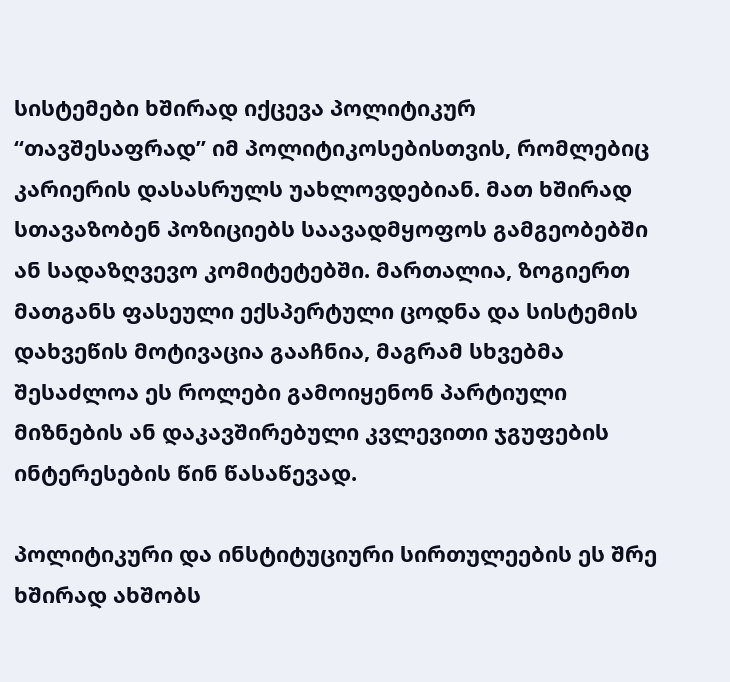სისტემები ხშირად იქცევა პოლიტიკურ “თავშესაფრად” იმ პოლიტიკოსებისთვის, რომლებიც კარიერის დასასრულს უახლოვდებიან. მათ ხშირად სთავაზობენ პოზიციებს საავადმყოფოს გამგეობებში ან სადაზღვევო კომიტეტებში. მართალია, ზოგიერთ მათგანს ფასეული ექსპერტული ცოდნა და სისტემის დახვეწის მოტივაცია გააჩნია, მაგრამ სხვებმა შესაძლოა ეს როლები გამოიყენონ პარტიული მიზნების ან დაკავშირებული კვლევითი ჯგუფების ინტერესების წინ წასაწევად.

პოლიტიკური და ინსტიტუციური სირთულეების ეს შრე ხშირად ახშობს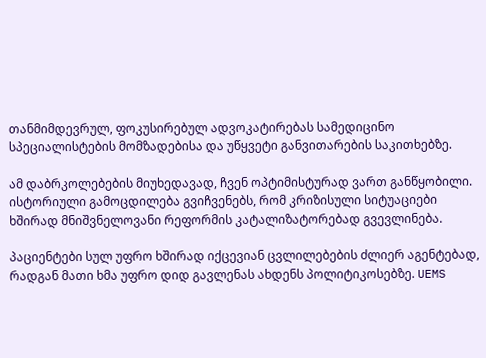თანმიმდევრულ, ფოკუსირებულ ადვოკატირებას სამედიცინო სპეციალისტების მომზადებისა და უწყვეტი განვითარების საკითხებზე.

ამ დაბრკოლებების მიუხედავად, ჩვენ ოპტიმისტურად ვართ განწყობილი. ისტორიული გამოცდილება გვიჩვენებს, რომ კრიზისული სიტუაციები ხშირად მნიშვნელოვანი რეფორმის კატალიზატორებად გვევლინება.

პაციენტები სულ უფრო ხშირად იქცევიან ცვლილებების ძლიერ აგენტებად, რადგან მათი ხმა უფრო დიდ გავლენას ახდენს პოლიტიკოსებზე. UEMS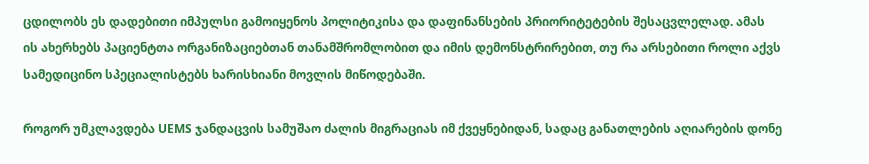ცდილობს ეს დადებითი იმპულსი გამოიყენოს პოლიტიკისა და დაფინანსების პრიორიტეტების შესაცვლელად. ამას ის ახერხებს პაციენტთა ორგანიზაციებთან თანამშრომლობით და იმის დემონსტრირებით, თუ რა არსებითი როლი აქვს სამედიცინო სპეციალისტებს ხარისხიანი მოვლის მიწოდებაში.

როგორ უმკლავდება UEMS ჯანდაცვის სამუშაო ძალის მიგრაციას იმ ქვეყნებიდან, სადაც განათლების აღიარების დონე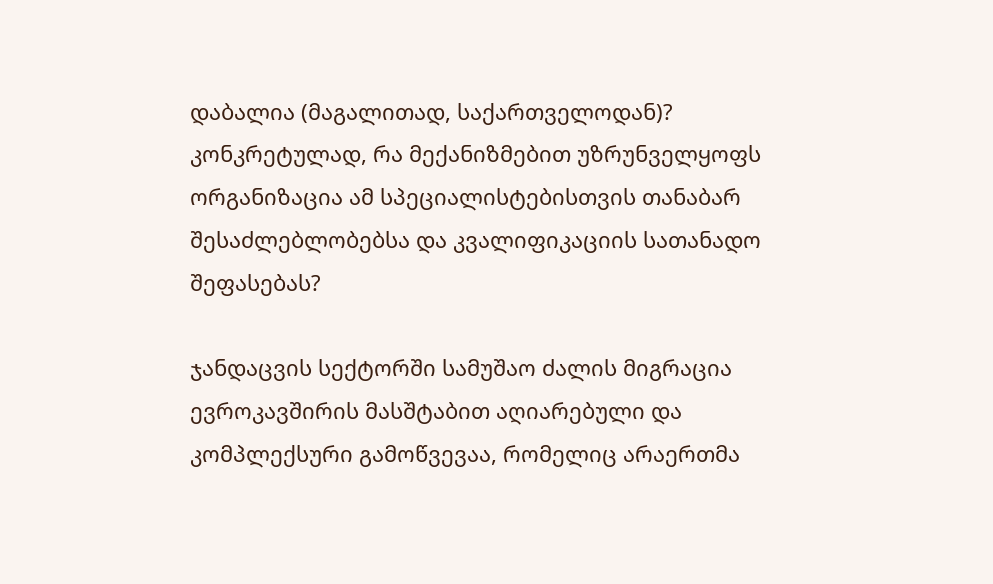დაბალია (მაგალითად, საქართველოდან)? კონკრეტულად, რა მექანიზმებით უზრუნველყოფს ორგანიზაცია ამ სპეციალისტებისთვის თანაბარ შესაძლებლობებსა და კვალიფიკაციის სათანადო შეფასებას?

ჯანდაცვის სექტორში სამუშაო ძალის მიგრაცია ევროკავშირის მასშტაბით აღიარებული და კომპლექსური გამოწვევაა, რომელიც არაერთმა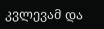კვლევამ და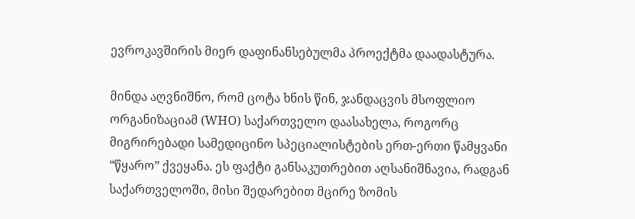ევროკავშირის მიერ დაფინანსებულმა პროექტმა დაადასტურა.

მინდა აღვნიშნო, რომ ცოტა ხნის წინ, ჯანდაცვის მსოფლიო ორგანიზაციამ (WHO) საქართველო დაასახელა, როგორც მიგრირებადი სამედიცინო სპეციალისტების ერთ-ერთი წამყვანი “წყარო” ქვეყანა. ეს ფაქტი განსაკუთრებით აღსანიშნავია, რადგან საქართველოში, მისი შედარებით მცირე ზომის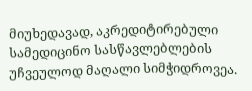მიუხედავად, აკრედიტირებული სამედიცინო სასწავლებლების უჩვეულოდ მაღალი სიმჭიდროვეა.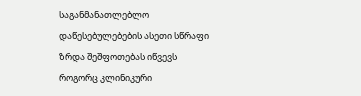საგანმანათლებლო დაწესებულებების ასეთი სწრაფი ზრდა შეშფოთებას იწვევს როგორც კლინიკური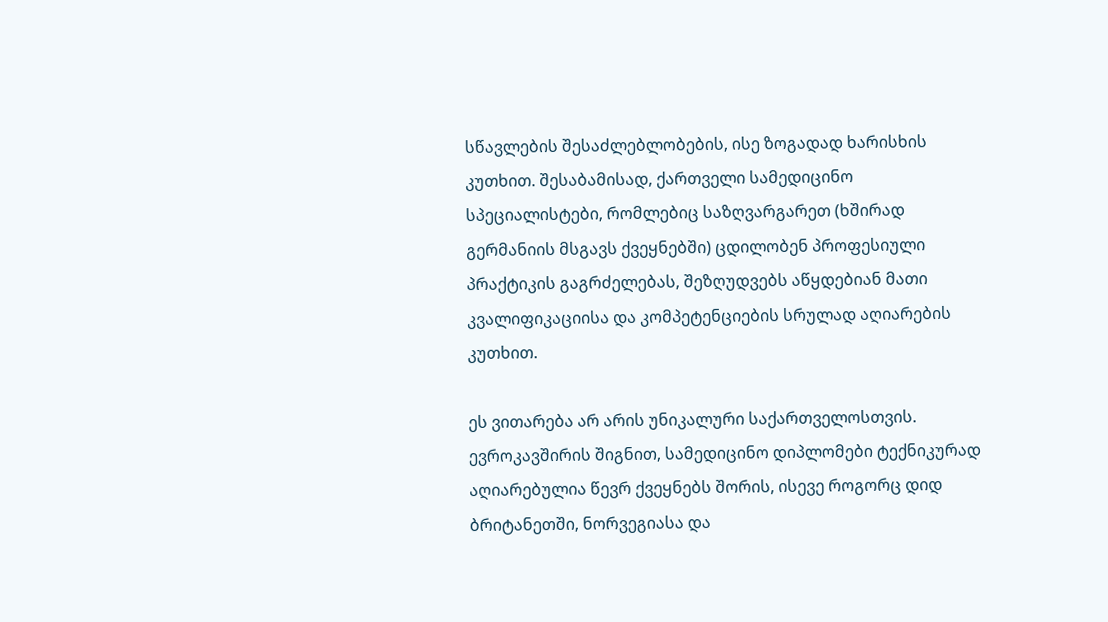სწავლების შესაძლებლობების, ისე ზოგადად ხარისხის კუთხით. შესაბამისად, ქართველი სამედიცინო სპეციალისტები, რომლებიც საზღვარგარეთ (ხშირად გერმანიის მსგავს ქვეყნებში) ცდილობენ პროფესიული პრაქტიკის გაგრძელებას, შეზღუდვებს აწყდებიან მათი კვალიფიკაციისა და კომპეტენციების სრულად აღიარების კუთხით.

ეს ვითარება არ არის უნიკალური საქართველოსთვის. ევროკავშირის შიგნით, სამედიცინო დიპლომები ტექნიკურად აღიარებულია წევრ ქვეყნებს შორის, ისევე როგორც დიდ ბრიტანეთში, ნორვეგიასა და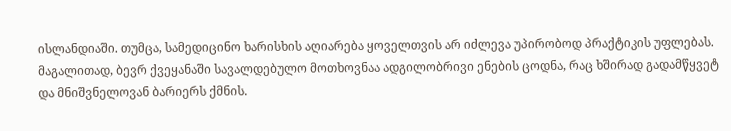ისლანდიაში. თუმცა, სამედიცინო ხარისხის აღიარება ყოველთვის არ იძლევა უპირობოდ პრაქტიკის უფლებას. მაგალითად, ბევრ ქვეყანაში სავალდებულო მოთხოვნაა ადგილობრივი ენების ცოდნა, რაც ხშირად გადამწყვეტ და მნიშვნელოვან ბარიერს ქმნის.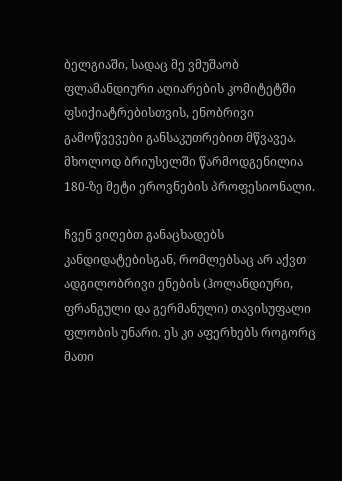ბელგიაში, სადაც მე ვმუშაობ ფლამანდიური აღიარების კომიტეტში ფსიქიატრებისთვის, ენობრივი გამოწვევები განსაკუთრებით მწვავეა. მხოლოდ ბრიუსელში წარმოდგენილია 180-ზე მეტი ეროვნების პროფესიონალი.

ჩვენ ვიღებთ განაცხადებს კანდიდატებისგან, რომლებსაც არ აქვთ ადგილობრივი ენების (ჰოლანდიური, ფრანგული და გერმანული) თავისუფალი ფლობის უნარი. ეს კი აფერხებს როგორც მათი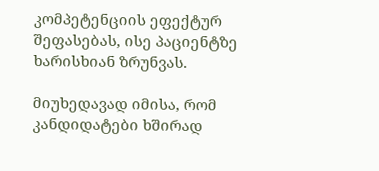კომპეტენციის ეფექტურ  შეფასებას, ისე პაციენტზე ხარისხიან ზრუნვას.

მიუხედავად იმისა, რომ კანდიდატები ხშირად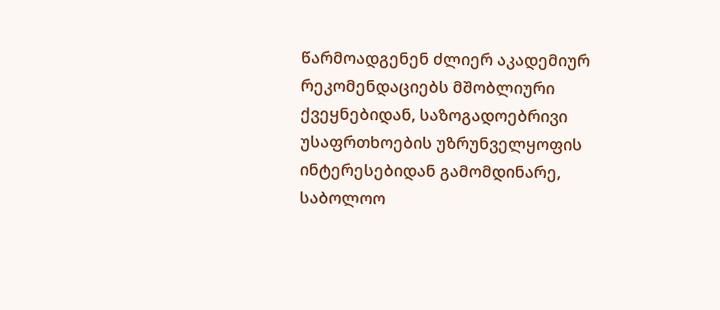წარმოადგენენ ძლიერ აკადემიურ რეკომენდაციებს მშობლიური ქვეყნებიდან, საზოგადოებრივი უსაფრთხოების უზრუნველყოფის ინტერესებიდან გამომდინარე, საბოლოო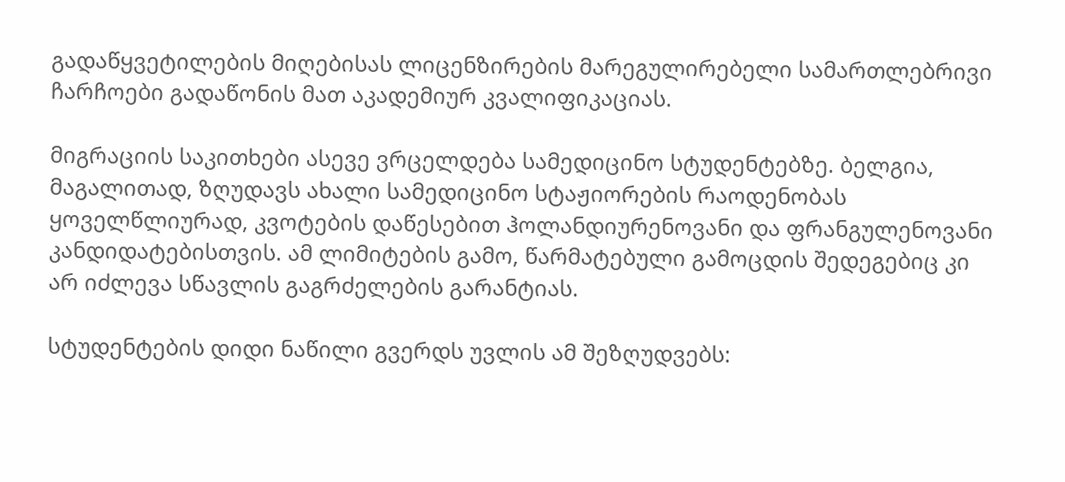გადაწყვეტილების მიღებისას ლიცენზირების მარეგულირებელი სამართლებრივი ჩარჩოები გადაწონის მათ აკადემიურ კვალიფიკაციას.

მიგრაციის საკითხები ასევე ვრცელდება სამედიცინო სტუდენტებზე. ბელგია, მაგალითად, ზღუდავს ახალი სამედიცინო სტაჟიორების რაოდენობას ყოველწლიურად, კვოტების დაწესებით ჰოლანდიურენოვანი და ფრანგულენოვანი კანდიდატებისთვის. ამ ლიმიტების გამო, წარმატებული გამოცდის შედეგებიც კი არ იძლევა სწავლის გაგრძელების გარანტიას.

სტუდენტების დიდი ნაწილი გვერდს უვლის ამ შეზღუდვებს: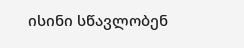ისინი სწავლობენ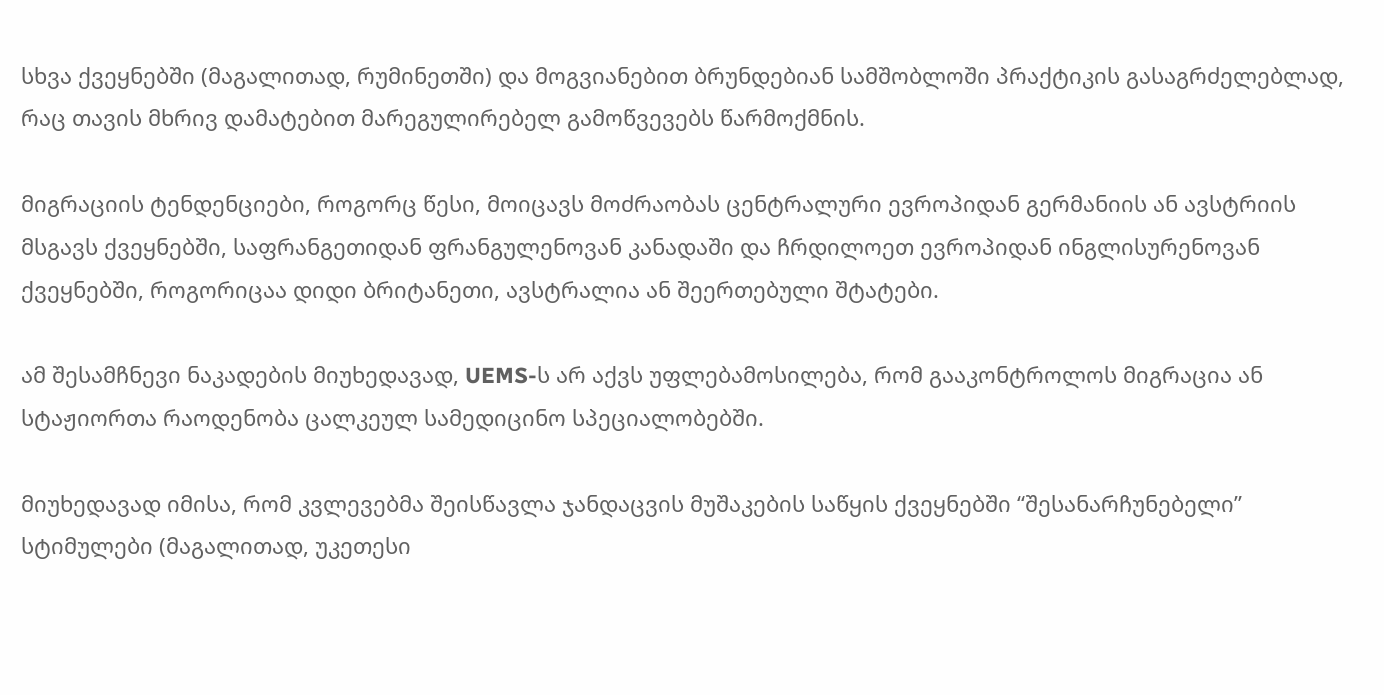სხვა ქვეყნებში (მაგალითად, რუმინეთში) და მოგვიანებით ბრუნდებიან სამშობლოში პრაქტიკის გასაგრძელებლად, რაც თავის მხრივ დამატებით მარეგულირებელ გამოწვევებს წარმოქმნის.

მიგრაციის ტენდენციები, როგორც წესი, მოიცავს მოძრაობას ცენტრალური ევროპიდან გერმანიის ან ავსტრიის მსგავს ქვეყნებში, საფრანგეთიდან ფრანგულენოვან კანადაში და ჩრდილოეთ ევროპიდან ინგლისურენოვან ქვეყნებში, როგორიცაა დიდი ბრიტანეთი, ავსტრალია ან შეერთებული შტატები.

ამ შესამჩნევი ნაკადების მიუხედავად, UEMS-ს არ აქვს უფლებამოსილება, რომ გააკონტროლოს მიგრაცია ან სტაჟიორთა რაოდენობა ცალკეულ სამედიცინო სპეციალობებში.

მიუხედავად იმისა, რომ კვლევებმა შეისწავლა ჯანდაცვის მუშაკების საწყის ქვეყნებში “შესანარჩუნებელი” სტიმულები (მაგალითად, უკეთესი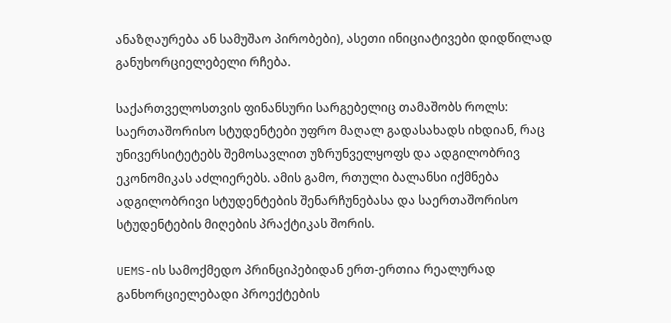ანაზღაურება ან სამუშაო პირობები), ასეთი ინიციატივები დიდწილად განუხორციელებელი რჩება.

საქართველოსთვის ფინანსური სარგებელიც თამაშობს როლს: საერთაშორისო სტუდენტები უფრო მაღალ გადასახადს იხდიან, რაც უნივერსიტეტებს შემოსავლით უზრუნველყოფს და ადგილობრივ ეკონომიკას აძლიერებს. ამის გამო, რთული ბალანსი იქმნება ადგილობრივი სტუდენტების შენარჩუნებასა და საერთაშორისო სტუდენტების მიღების პრაქტიკას შორის.

UEMS-ის სამოქმედო პრინციპებიდან ერთ-ერთია რეალურად განხორციელებადი პროექტების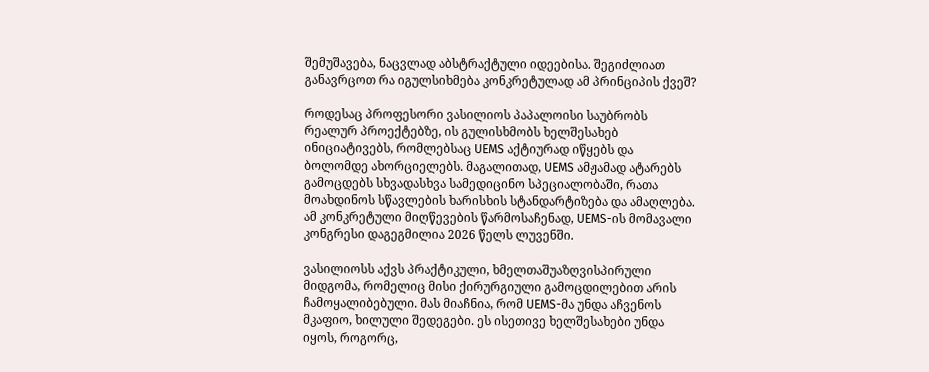შემუშავება, ნაცვლად აბსტრაქტული იდეებისა. შეგიძლიათ განავრცოთ რა იგულსიხმება კონკრეტულად ამ პრინციპის ქვეშ?

როდესაც პროფესორი ვასილიოს პაპალოისი საუბრობს რეალურ პროექტებზე, ის გულისხმობს ხელშესახებ ინიციატივებს, რომლებსაც UEMS აქტიურად იწყებს და ბოლომდე ახორციელებს. მაგალითად, UEMS ამჟამად ატარებს გამოცდებს სხვადასხვა სამედიცინო სპეციალობაში, რათა მოახდინოს სწავლების ხარისხის სტანდარტიზება და ამაღლება. ამ კონკრეტული მიღწევების წარმოსაჩენად, UEMS-ის მომავალი კონგრესი დაგეგმილია 2026 წელს ლუვენში.

ვასილიოსს აქვს პრაქტიკული, ხმელთაშუაზღვისპირული მიდგომა, რომელიც მისი ქირურგიული გამოცდილებით არის ჩამოყალიბებული. მას მიაჩნია, რომ UEMS-მა უნდა აჩვენოს მკაფიო, ხილული შედეგები. ეს ისეთივე ხელშესახები უნდა იყოს, როგორც,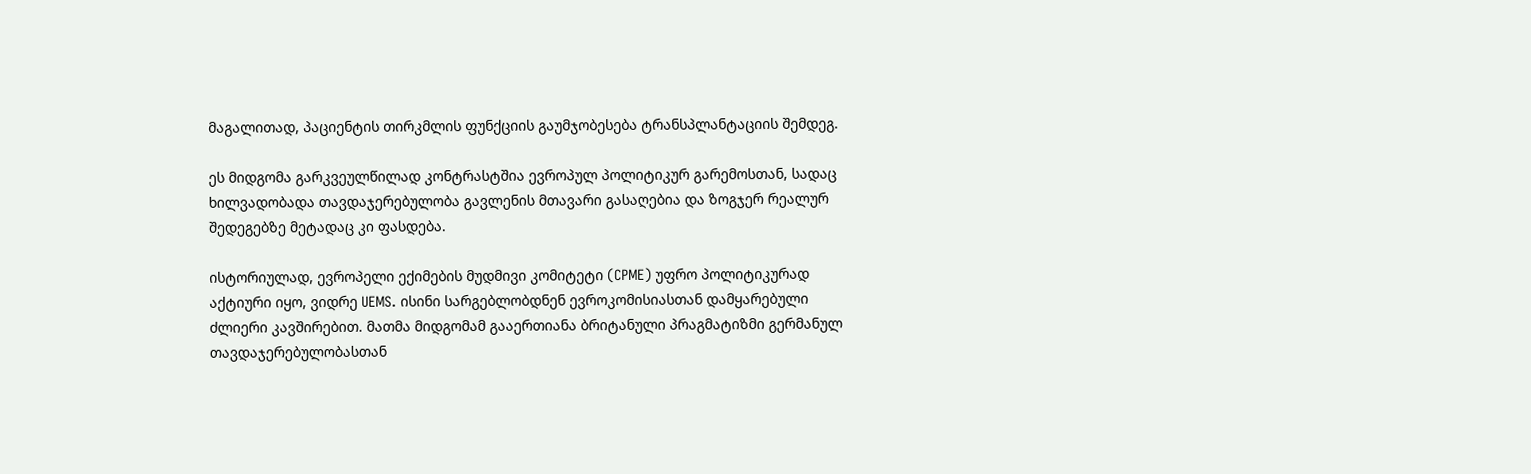მაგალითად, პაციენტის თირკმლის ფუნქციის გაუმჯობესება ტრანსპლანტაციის შემდეგ.

ეს მიდგომა გარკვეულწილად კონტრასტშია ევროპულ პოლიტიკურ გარემოსთან, სადაც ხილვადობადა თავდაჯერებულობა გავლენის მთავარი გასაღებია და ზოგჯერ რეალურ შედეგებზე მეტადაც კი ფასდება.

ისტორიულად, ევროპელი ექიმების მუდმივი კომიტეტი (CPME) უფრო პოლიტიკურად აქტიური იყო, ვიდრე UEMS. ისინი სარგებლობდნენ ევროკომისიასთან დამყარებული ძლიერი კავშირებით. მათმა მიდგომამ გააერთიანა ბრიტანული პრაგმატიზმი გერმანულ თავდაჯერებულობასთან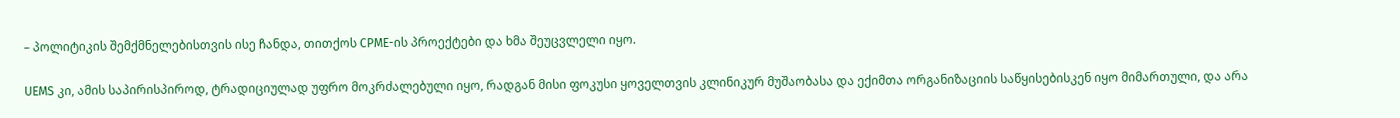– პოლიტიკის შემქმნელებისთვის ისე ჩანდა, თითქოს CPME-ის პროექტები და ხმა შეუცვლელი იყო.

UEMS კი, ამის საპირისპიროდ, ტრადიციულად უფრო მოკრძალებული იყო, რადგან მისი ფოკუსი ყოველთვის კლინიკურ მუშაობასა და ექიმთა ორგანიზაციის საწყისებისკენ იყო მიმართული, და არა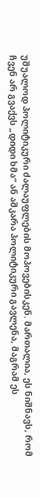უშუალოდ პოლიტიკური ძალაუფლების მოპოვებისკენ. მართალია, ეს ნიშნავს, რომ ჩვენ არ გვაქვს „დიდი ხმა“ ან აშკარა პოლიტიკური გავლენა, მაგრამ ეს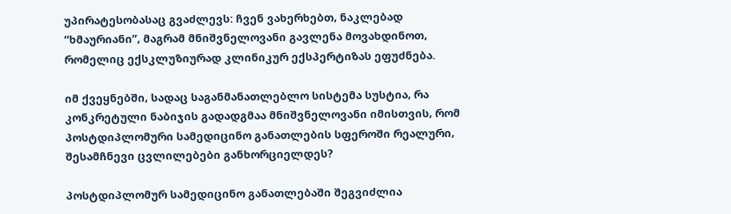უპირატესობასაც გვაძლევს: ჩვენ ვახერხებთ, ნაკლებად “ხმაურიანი”, მაგრამ მნიშვნელოვანი გავლენა მოვახდინოთ, რომელიც ექსკლუზიურად კლინიკურ ექსპერტიზას ეფუძნება.

იმ ქვეყნებში, სადაც საგანმანათლებლო სისტემა სუსტია, რა კონკრეტული ნაბიჯის გადადგმაა მნიშვნელოვანი იმისთვის, რომ პოსტდიპლომური სამედიცინო განათლების სფეროში რეალური, შესამჩნევი ცვლილებები განხორციელდეს?

პოსტდიპლომურ სამედიცინო განათლებაში შეგვიძლია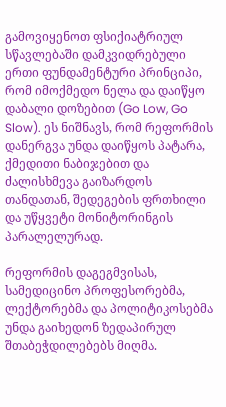გამოვიყენოთ ფსიქიატრიულ სწავლებაში დამკვიდრებული ერთი ფუნდამენტური პრინციპი, რომ იმოქმედო ნელა და დაიწყო დაბალი დოზებით (Go Low, Go Slow). ეს ნიშნავს, რომ რეფორმის დანერგვა უნდა დაიწყოს პატარა, ქმედითი ნაბიჯებით და ძალისხმევა გაიზარდოს თანდათან, შედეგების ფრთხილი და უწყვეტი მონიტორინგის პარალელურად.

რეფორმის დაგეგმვისას, სამედიცინო პროფესორებმა, ლექტორებმა და პოლიტიკოსებმა უნდა გაიხედონ ზედაპირულ შთაბეჭდილებებს მიღმა.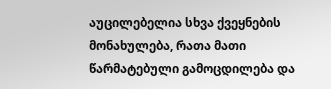აუცილებელია სხვა ქვეყნების მონახულება, რათა მათი წარმატებული გამოცდილება და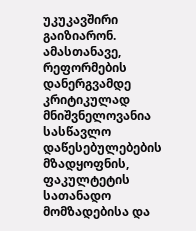უკუკავშირი გაიზიარონ. ამასთანავე, რეფორმების დანერგვამდე კრიტიკულად მნიშვნელოვანია სასწავლო დაწესებულებების მზადყოფნის, ფაკულტეტის სათანადო მომზადებისა და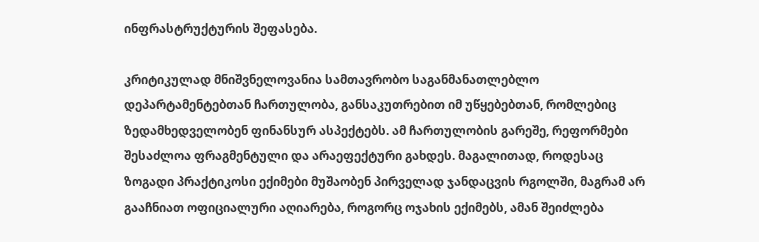ინფრასტრუქტურის შეფასება.

კრიტიკულად მნიშვნელოვანია სამთავრობო საგანმანათლებლო დეპარტამენტებთან ჩართულობა, განსაკუთრებით იმ უწყებებთან, რომლებიც ზედამხედველობენ ფინანსურ ასპექტებს. ამ ჩართულობის გარეშე, რეფორმები შესაძლოა ფრაგმენტული და არაეფექტური გახდეს. მაგალითად, როდესაც ზოგადი პრაქტიკოსი ექიმები მუშაობენ პირველად ჯანდაცვის რგოლში, მაგრამ არ გააჩნიათ ოფიციალური აღიარება, როგორც ოჯახის ექიმებს, ამან შეიძლება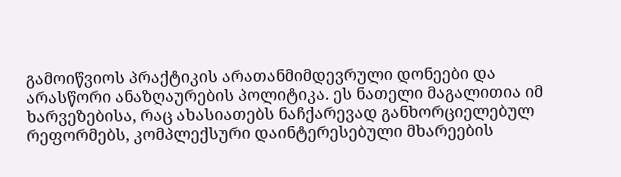გამოიწვიოს პრაქტიკის არათანმიმდევრული დონეები და არასწორი ანაზღაურების პოლიტიკა. ეს ნათელი მაგალითია იმ ხარვეზებისა, რაც ახასიათებს ნაჩქარევად განხორციელებულ რეფორმებს, კომპლექსური დაინტერესებული მხარეების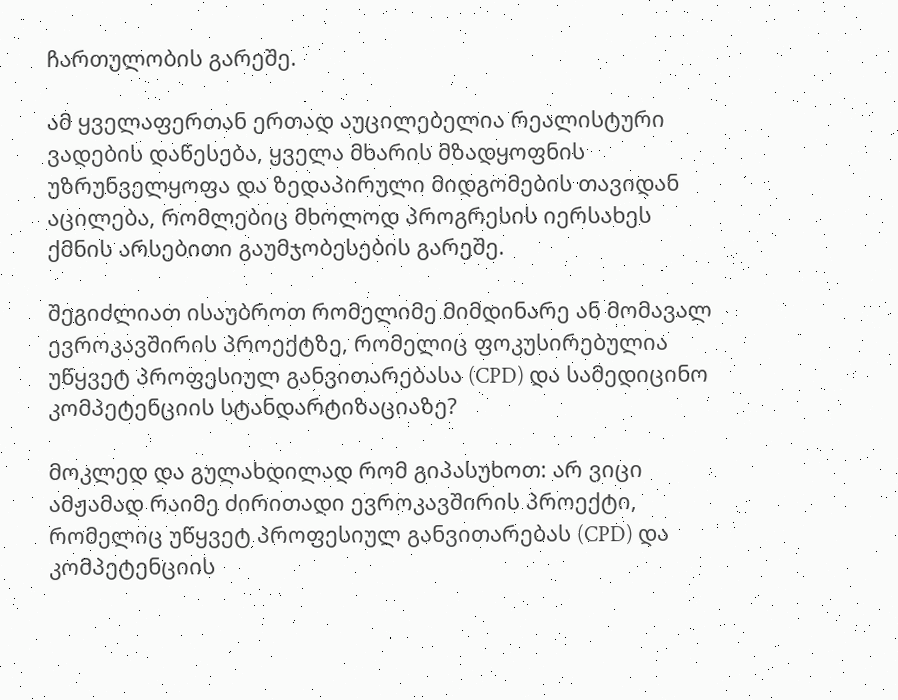ჩართულობის გარეშე.

ამ ყველაფერთან ერთად აუცილებელია რეალისტური ვადების დაწესება, ყველა მხარის მზადყოფნის უზრუნველყოფა და ზედაპირული მიდგომების თავიდან აცილება, რომლებიც მხოლოდ პროგრესის იერსახეს ქმნის არსებითი გაუმჯობესების გარეშე.

შეგიძლიათ ისაუბროთ რომელიმე მიმდინარე ან მომავალ ევროკავშირის პროექტზე, რომელიც ფოკუსირებულია უწყვეტ პროფესიულ განვითარებასა (CPD) და სამედიცინო კომპეტენციის სტანდარტიზაციაზე?

მოკლედ და გულახდილად რომ გიპასუხოთ: არ ვიცი ამჟამად რაიმე ძირითადი ევროკავშირის პროექტი, რომელიც უწყვეტ პროფესიულ განვითარებას (CPD) და კომპეტენციის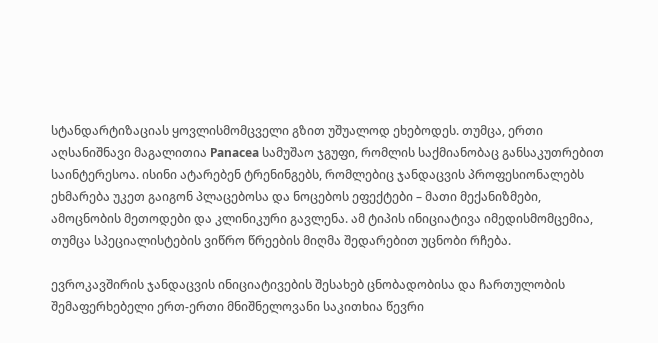სტანდარტიზაციას ყოვლისმომცველი გზით უშუალოდ ეხებოდეს. თუმცა, ერთი აღსანიშნავი მაგალითია Panacea სამუშაო ჯგუფი, რომლის საქმიანობაც განსაკუთრებით საინტერესოა. ისინი ატარებენ ტრენინგებს, რომლებიც ჯანდაცვის პროფესიონალებს ეხმარება უკეთ გაიგონ პლაცებოსა და ნოცებოს ეფექტები – მათი მექანიზმები, ამოცნობის მეთოდები და კლინიკური გავლენა. ამ ტიპის ინიციატივა იმედისმომცემია, თუმცა სპეციალისტების ვიწრო წრეების მიღმა შედარებით უცნობი რჩება.

ევროკავშირის ჯანდაცვის ინიციატივების შესახებ ცნობადობისა და ჩართულობის შემაფერხებელი ერთ-ერთი მნიშნელოვანი საკითხია წევრი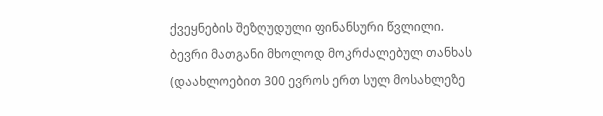ქვეყნების შეზღუდული ფინანსური წვლილი. ბევრი მათგანი მხოლოდ მოკრძალებულ თანხას (დაახლოებით 300 ევროს ერთ სულ მოსახლეზე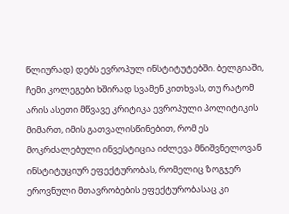წლიურად) დებს ევროპულ ინსტიტუტებში. ბელგიაში, ჩემი კოლეგები ხშირად სვამენ კითხვას, თუ რატომ არის ასეთი მწვავე კრიტიკა ევროპული პოლიტიკის მიმართ, იმის გათვალისწინებით, რომ ეს მოკრძალებული ინვესტიცია იძლევა მნიშვნელოვან ინსტიტუციურ ეფექტურობას, რომელიც ზოგჯერ ეროვნული მთავრობების ეფექტურობასაც კი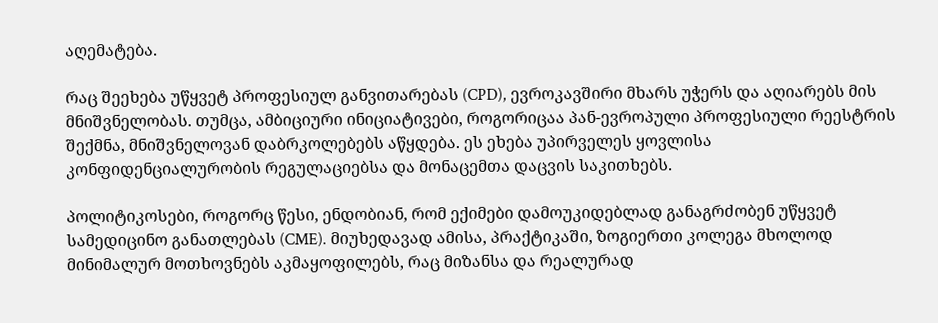აღემატება.

რაც შეეხება უწყვეტ პროფესიულ განვითარებას (CPD), ევროკავშირი მხარს უჭერს და აღიარებს მის მნიშვნელობას. თუმცა, ამბიციური ინიციატივები, როგორიცაა პან-ევროპული პროფესიული რეესტრის შექმნა, მნიშვნელოვან დაბრკოლებებს აწყდება. ეს ეხება უპირველეს ყოვლისა კონფიდენციალურობის რეგულაციებსა და მონაცემთა დაცვის საკითხებს.

პოლიტიკოსები, როგორც წესი, ენდობიან, რომ ექიმები დამოუკიდებლად განაგრძობენ უწყვეტ სამედიცინო განათლებას (CME). მიუხედავად ამისა, პრაქტიკაში, ზოგიერთი კოლეგა მხოლოდ მინიმალურ მოთხოვნებს აკმაყოფილებს, რაც მიზანსა და რეალურად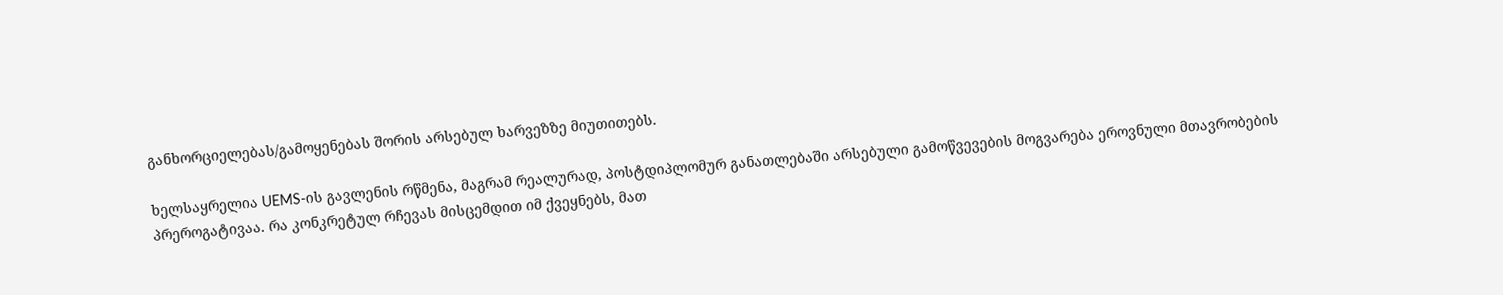განხორციელებას/გამოყენებას შორის არსებულ ხარვეზზე მიუთითებს.

ხელსაყრელია UEMS-ის გავლენის რწმენა, მაგრამ რეალურად, პოსტდიპლომურ განათლებაში არსებული გამოწვევების მოგვარება ეროვნული მთავრობების პრეროგატივაა. რა კონკრეტულ რჩევას მისცემდით იმ ქვეყნებს, მათ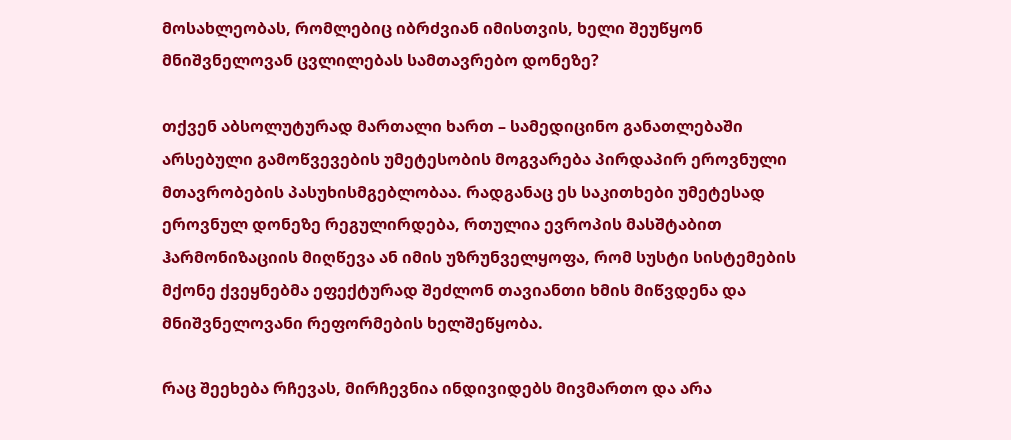მოსახლეობას, რომლებიც იბრძვიან იმისთვის, ხელი შეუწყონ მნიშვნელოვან ცვლილებას სამთავრებო დონეზე?

თქვენ აბსოლუტურად მართალი ხართ – სამედიცინო განათლებაში არსებული გამოწვევების უმეტესობის მოგვარება პირდაპირ ეროვნული მთავრობების პასუხისმგებლობაა. რადგანაც ეს საკითხები უმეტესად ეროვნულ დონეზე რეგულირდება, რთულია ევროპის მასშტაბით ჰარმონიზაციის მიღწევა ან იმის უზრუნველყოფა, რომ სუსტი სისტემების მქონე ქვეყნებმა ეფექტურად შეძლონ თავიანთი ხმის მიწვდენა და მნიშვნელოვანი რეფორმების ხელშეწყობა.

რაც შეეხება რჩევას, მირჩევნია ინდივიდებს მივმართო და არა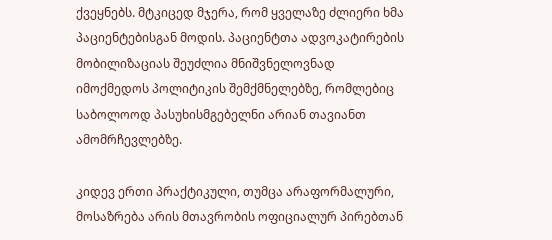ქვეყნებს. მტკიცედ მჯერა, რომ ყველაზე ძლიერი ხმა პაციენტებისგან მოდის. პაციენტთა ადვოკატირების მობილიზაციას შეუძლია მნიშვნელოვნად იმოქმედოს პოლიტიკის შემქმნელებზე, რომლებიც საბოლოოდ პასუხისმგებელნი არიან თავიანთ ამომრჩევლებზე.

კიდევ ერთი პრაქტიკული, თუმცა არაფორმალური, მოსაზრება არის მთავრობის ოფიციალურ პირებთან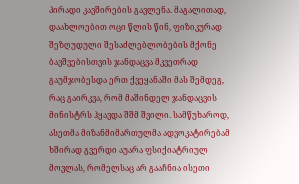პირადი კავშირების გავლენა. მაგალითად, დაახლოებით ოცი წლის წინ, ფიზიკურად შეზღუდული შესაძლებლობების მქონე ბავშვებისთვის ჯანდაცვა მკვეთრად გაუმჯობესდა ერთ ქვეყანაში მას შემდეგ, რაც გაირკვა, რომ მაშინდელ ჯანდაცვის მინისტრს ჰყავდა შშმ შვილი. სამწუხაროდ, ასეთმა მიზანმიმართულმა ადვოკატირებამ ხშირად გვერდი აუარა ფსიქიატრიულ მოვლას, რომელსაც არ გააჩნია ისეთი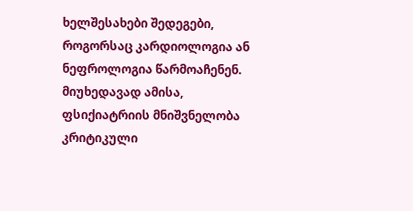ხელშესახები შედეგები, როგორსაც კარდიოლოგია ან ნეფროლოგია წარმოაჩენენ. მიუხედავად ამისა, ფსიქიატრიის მნიშვნელობა კრიტიკული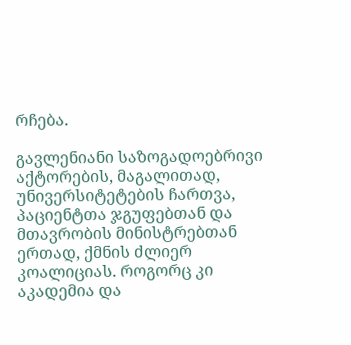რჩება.

გავლენიანი საზოგადოებრივი აქტორების, მაგალითად, უნივერსიტეტების ჩართვა, პაციენტთა ჯგუფებთან და მთავრობის მინისტრებთან ერთად, ქმნის ძლიერ კოალიციას. როგორც კი აკადემია და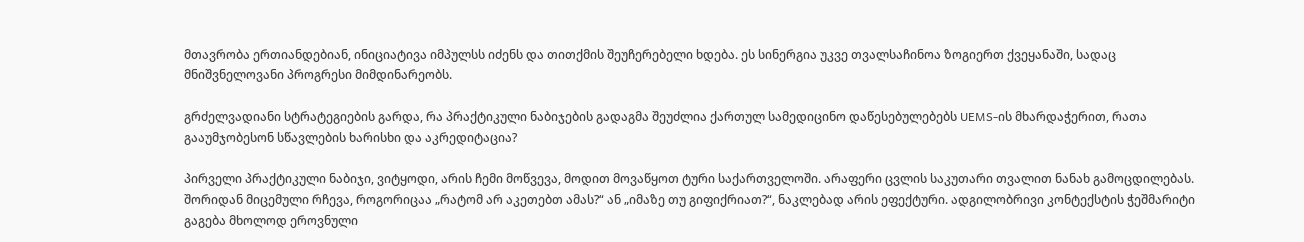მთავრობა ერთიანდებიან, ინიციატივა იმპულსს იძენს და თითქმის შეუჩერებელი ხდება. ეს სინერგია უკვე თვალსაჩინოა ზოგიერთ ქვეყანაში, სადაც მნიშვნელოვანი პროგრესი მიმდინარეობს.

გრძელვადიანი სტრატეგიების გარდა, რა პრაქტიკული ნაბიჯების გადაგმა შეუძლია ქართულ სამედიცინო დაწესებულებებს UEMS-ის მხარდაჭერით, რათა გააუმჯობესონ სწავლების ხარისხი და აკრედიტაცია?

პირველი პრაქტიკული ნაბიჯი, ვიტყოდი, არის ჩემი მოწვევა, მოდით მოვაწყოთ ტური საქართველოში. არაფერი ცვლის საკუთარი თვალით ნანახ გამოცდილებას. შორიდან მიცემული რჩევა, როგორიცაა „რატომ არ აკეთებთ ამას?“ ან „იმაზე თუ გიფიქრიათ?“, ნაკლებად არის ეფექტური. ადგილობრივი კონტექსტის ჭეშმარიტი გაგება მხოლოდ ეროვნული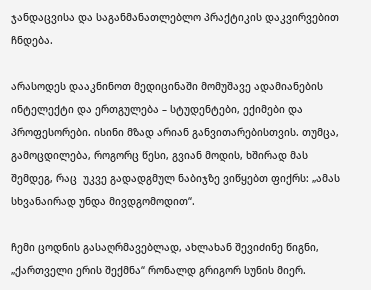ჯანდაცვისა და საგანმანათლებლო პრაქტიკის დაკვირვებით ჩნდება.

არასოდეს დააკნინოთ მედიცინაში მომუშავე ადამიანების ინტელექტი და ერთგულება – სტუდენტები, ექიმები და პროფესორები. ისინი მზად არიან განვითარებისთვის. თუმცა, გამოცდილება, როგორც წესი, გვიან მოდის, ხშირად მას შემდეგ, რაც  უკვე გადადგმულ ნაბიჯზე ვიწყებთ ფიქრს: „ამას სხვანაირად უნდა მივდგომოდით“.

ჩემი ცოდნის გასაღრმავებლად, ახლახან შევიძინე წიგნი, „ქართველი ერის შექმნა“ რონალდ გრიგორ სუნის მიერ.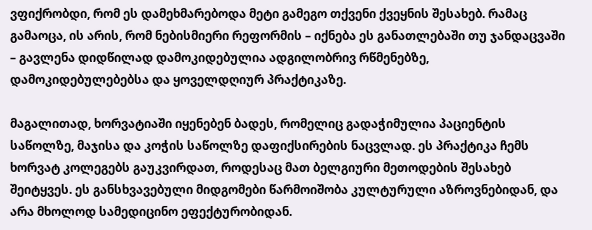ვფიქრობდი, რომ ეს დამეხმარებოდა მეტი გამეგო თქვენი ქვეყნის შესახებ. რამაც გამაოცა, ის არის, რომ ნებისმიერი რეფორმის – იქნება ეს განათლებაში თუ ჯანდაცვაში – გავლენა დიდწილად დამოკიდებულია ადგილობრივ რწმენებზე, დამოკიდებულებებსა და ყოველდღიურ პრაქტიკაზე.

მაგალითად, ხორვატიაში იყენებენ ბადეს, რომელიც გადაჭიმულია პაციენტის საწოლზე, მაჯისა და კოჭის საწოლზე დაფიქსირების ნაცვლად. ეს პრაქტიკა ჩემს ხორვატ კოლეგებს გაუკვირდათ, როდესაც მათ ბელგიური მეთოდების შესახებ შეიტყვეს. ეს განსხვავებული მიდგომები წარმოიშობა კულტურული აზროვნებიდან, და არა მხოლოდ სამედიცინო ეფექტურობიდან.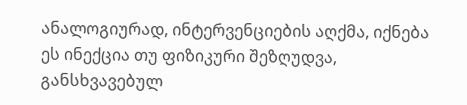ანალოგიურად, ინტერვენციების აღქმა, იქნება ეს ინექცია თუ ფიზიკური შეზღუდვა, განსხვავებულ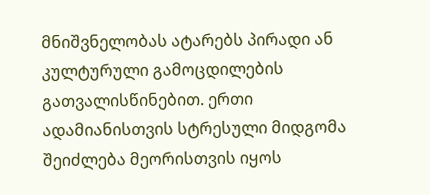მნიშვნელობას ატარებს პირადი ან კულტურული გამოცდილების გათვალისწინებით. ერთი ადამიანისთვის სტრესული მიდგომა შეიძლება მეორისთვის იყოს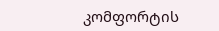კომფორტის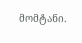მომტანი.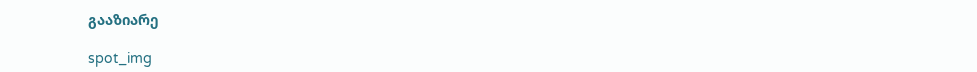გააზიარე

spot_img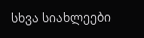სხვა სიახლეები